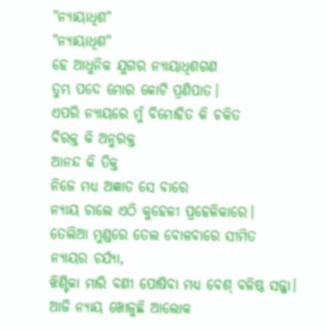"ନ୍ୟାୟାଧିଶ"
"ନ୍ୟାୟାଧିଶ"
ହେ ଆଧୁନିକ ଯୁଗର ନ୍ୟାୟାଧିଶଗଣ
ତୁମ୍ଭ ପଦେ ମୋର କୋଟି ପ୍ରଣିପାତ।
ଏପରି ନ୍ୟାୟରେ ମୁଁ ବିମୋହିତ କି ଚକିତ
ବିରକ୍ତ କି ଅନୁରକ୍ତ
ଆନନ୍ଦ କି ତିକ୍ତ
ନିଜେ ମଧ୍ୟ ଅଜ୍ଞାତ ସେ ବାରେ
ନ୍ୟାୟ ଚାଲେ ଏଠି କୁହେଳୀ ପ୍ରହେଳିକାରେ।
ତେଲିଆ ମୁଣ୍ଡରେ ତେଲ ବୋଳବାରେ ସୀମିତ ନ୍ୟାୟର ଚର୍ଯ୍ୟା,
ଝିଣ୍ଟିକା ମାରି ବଣୀ ପୋଷିବା ମଧ୍ୟ ବେଶ୍ ବଳିଷ୍ଠ ସଜ୍ଜା।
ଆଜି ନ୍ୟାୟ ଖୋଜୁଛି ଆଲୋକ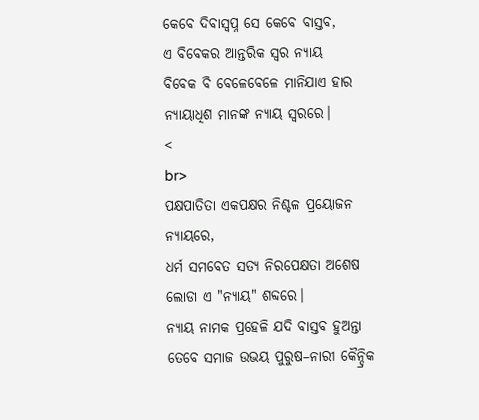କେବେ ଦିବାସ୍ଵପ୍ନ ସେ କେବେ ବାସ୍ତବ,
ଏ ବିବେକର ଆନ୍ତରିକ ସ୍ୱର ନ୍ୟାୟ
ବିବେକ ବି ବେଳେବେଳେ ମାନିଯାଏ ହାର
ନ୍ୟାୟାଧିଶ ମାନଙ୍କ ନ୍ୟାୟ ସ୍ଵରରେ।
<
br>
ପକ୍ଷପାତିତା ଏକପକ୍ଷର ନିଶ୍ଚଳ ପ୍ରୟୋଜନ ନ୍ୟାୟରେ,
ଧର୍ମ ସମବେତ ସତ୍ୟ ନିରପେକ୍ଷତା ଅଶେଷ ଲୋଡା ଏ "ନ୍ୟାୟ" ଶବ୍ଦରେ।
ନ୍ୟାୟ ନାମକ ପ୍ରହେଳି ଯଦି ବାସ୍ତବ ହୁଅନ୍ତା
ତେବେ ସମାଜ ଉଭୟ ପୁରୁଷ–ନାରୀ କୈନ୍ଦ୍ରିକ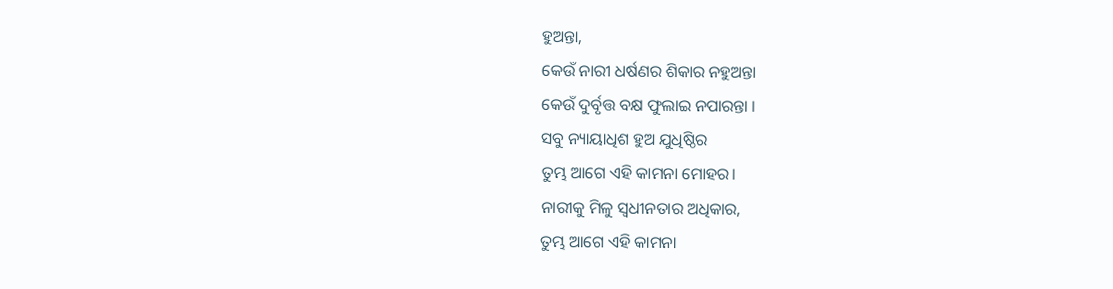ହୁଅନ୍ତା,
କେଉଁ ନାରୀ ଧର୍ଷଣର ଶିକାର ନହୁଅନ୍ତା
କେଉଁ ଦୁର୍ବୃତ୍ତ ବକ୍ଷ ଫୁଲାଇ ନପାରନ୍ତା ।
ସବୁ ନ୍ୟାୟାଧିଶ ହୁଅ ଯୁଧିଷ୍ଠିର
ତୁମ୍ଭ ଆଗେ ଏହି କାମନା ମୋହର।
ନାରୀକୁ ମିଳୁ ସ୍ୱଧୀନତାର ଅଧିକାର,
ତୁମ୍ଭ ଆଗେ ଏହି କାମନା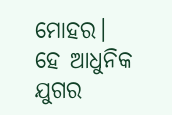ମୋହର।
ହେ ଆଧୁନିକ ଯୁଗର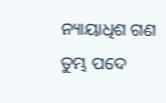ନ୍ୟାୟାଧିଶ ଗଣ
ତୁମ୍ଭ ପଦେ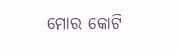ମୋର କୋଟି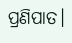ପ୍ରଣିପାତ।